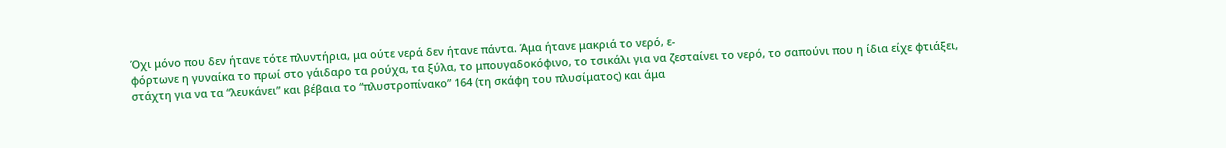Όχι μόνο που δεν ήτανε τότε πλυντήρια, μα ούτε νερά δεν ήτανε πάντα. Άμα ήτανε μακριά το νερό, ε-
φόρτωνε η γυναίκα το πρωί στο γάιδαρο τα ρούχα, τα ξύλα, το μπουγαδοκόφινο, το τσικάλι για να ζεσταίνει το νερό, το σαπούνι που η ίδια είχε φτιάξει, στάχτη για να τα “λευκάνει” και βέβαια το “πλυστροπίνακο” 164 (τη σκάφη του πλυσίματος) και άμα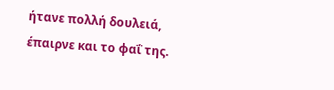ήτανε πολλή δουλειά, έπαιρνε και το φαΐ της.